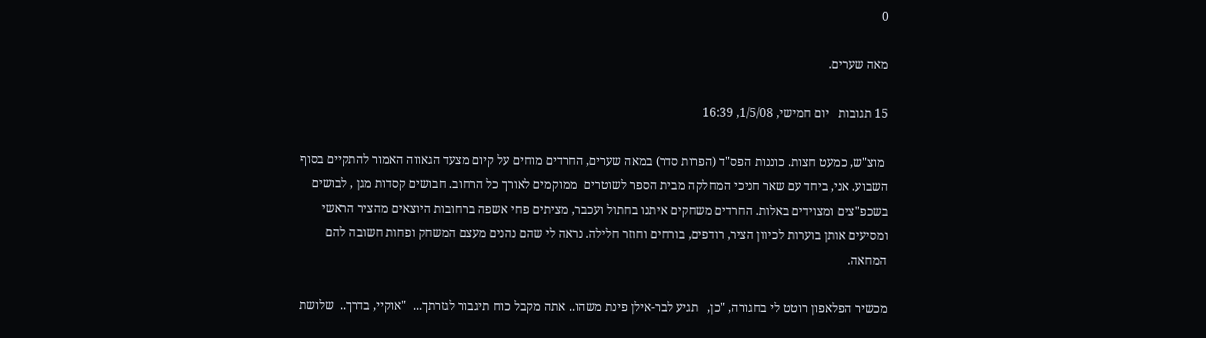0

מאה שערים.

15 תגובות   יום חמישי, 1/5/08, 16:39

 מוצ"ש, כמעט חצות. כוננות הפס"ד (הפרות סדר) במאה שערים, החרדים מוחים על קיום מצעד הגאווה האמור להתקיים בסוף השבוע. אני, ביחד עם שאר חניכי המחלקה מבית הספר לשוטרים  ממוקמים לאורך כל הרחוב. חבושים קסדות מגן , לבושים בשכפ"צים ומצוידים באלות. החרדים משחקים איתנו בחתול ועכבר, מציתים פחי אשפה ברחובות היוצאים מהציר הראשי ומסיעים אותן בוערות לכיוון הציר, רודפים, בורחים וחוזר חלילה. נראה לי שהם נהנים מעצם המשחק ופחות חשובה להם המחאה.

מכשיר הפלאפון רוטט לי בחגורה, "כן,   תגיע לבר-אילן פינת משהו.. אתה מקבל כוח תיגבור לגזרתך...  "אוקיי, בדרך..  שלושת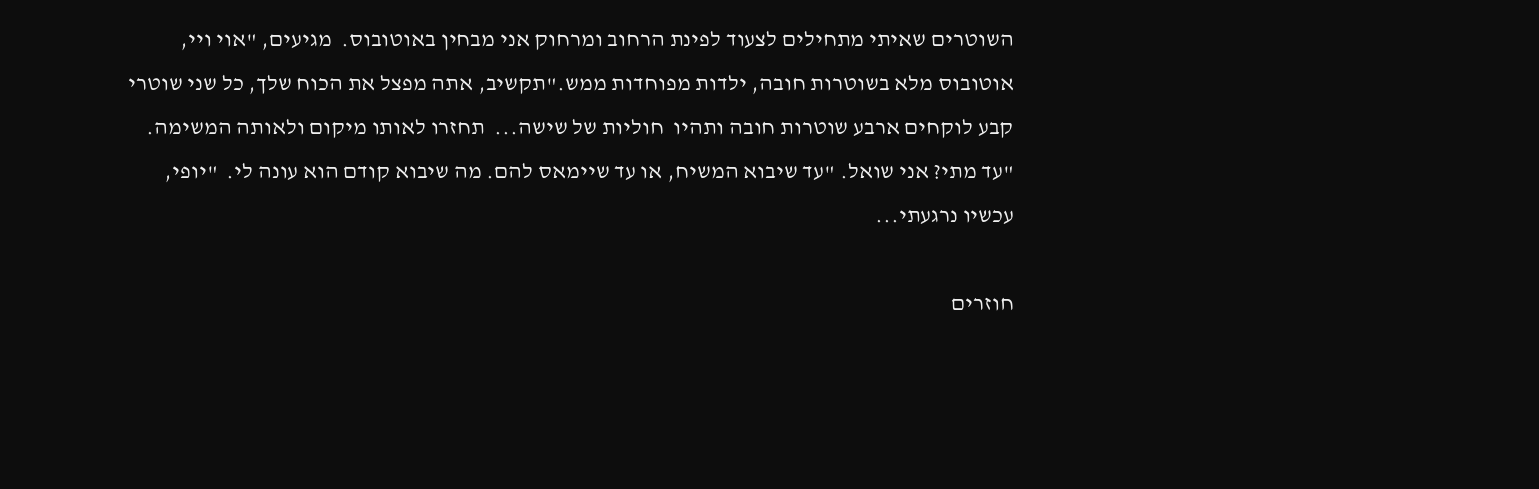השוטרים שאיתי מתחילים לצעוד לפינת הרחוב ומרחוק אני מבחין באוטובוס.  מגיעים, "אוי ויי, אוטובוס מלא בשוטרות חובה, ילדות מפוחדות ממש."תקשיב, אתה מפצל את הכוח שלך, כל שני שוטרי קבע לוקחים ארבע שוטרות חובה ותהיו  חוליות של שישה...  תחזרו לאותו מיקום ולאותה המשימה.  "עד מתי? אני שואל. "עד שיבוא המשיח, או עד שיימאס להם. מה שיבוא קודם הוא עונה לי.  "יופי, עכשיו נרגעתי...

חוזרים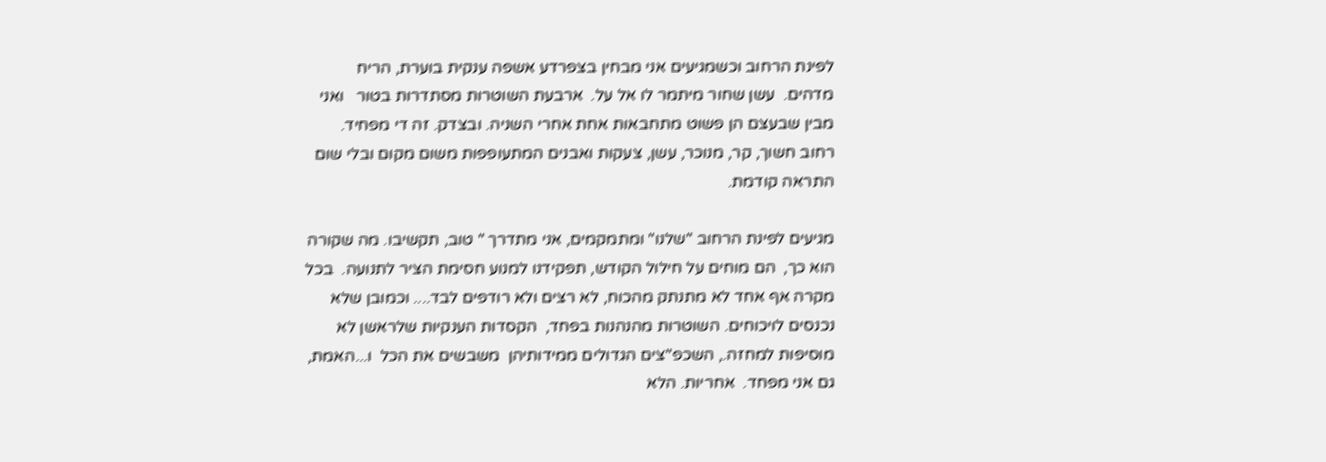לפינת הרחוב וכשמגיעים אני מבחין בצפרדע אשפה ענקית בוערת, הריח  מדהים.  עשן שחור מיתמר לו אל על.  ארבעת השוטרות מסתדרות בטור   ואני מבין שבעצם הן פשוט מתחבאות אחת אחרי השניה. ובצדק. זה די מפחיד. רחוב חשוך, קר, מנוכר, עשן, צעקות ואבנים המתעופפות משום מקום ובלי שום התראה קודמת.

מגיעים לפינת הרחוב "שלנו" ומתמקמים, אני מתדרך " טוב, תקשיבו. מה שקורה הוא כך,  הם מוחים על חילול הקודש, תפקידנו למנוע חסימת הציר לתנועה.  בכל מקרה אף אחד לא מתנתק מהכוח, לא רצים ולא רודפים לבד.... וכמובן שלא נכנסים לויכוחים. השוטרות מהנהנות בפחד,  הקסדות הענקיות שלראשן לא מוסיפות למחזה., השכפ"צים הגדולים ממידותיהן  משבשים את הכל  ו...האמת, גם אני מפחד.  אחריות. הלא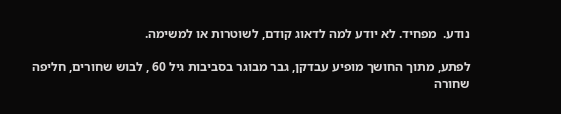נודע.  מפחיד. לא יודע למה לדאוג קודם, לשוטרות או למשימה.

לפתע, מתוך החושך מופיע עבדקן, גבר מבוגר בסביבות גיל 60 , לבוש שחורים, חליפה שחורה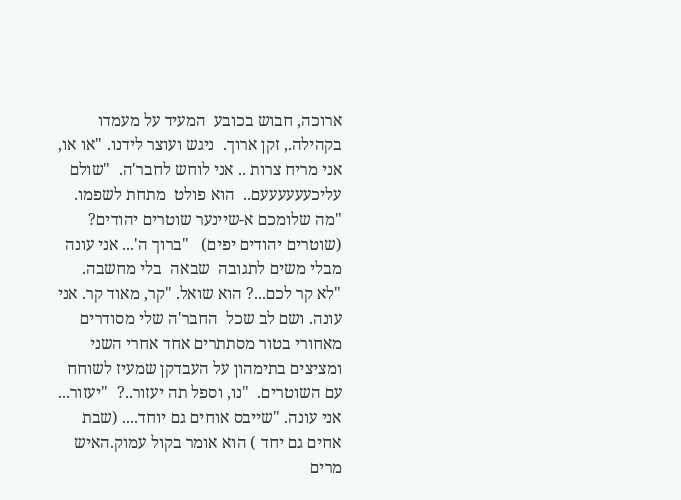ארוכה, חבוש בכובע  המעיד על מעמדו בקהילה., זקן ארוך.  ניגש ועוצר לידנו. "או או, אני מריח צרות .. אני לוחש לחבר'ה.  "שולם עליכעעעעעעם..  הוא פולט  מתחת לשפמו.  "מה שלומכם א-שיינער שוטרים יהודים? (שוטרים יהודים יפים)   "ברוך ה'... אני עונה מבלי משים לתגובה  שבאה  בלי מחשבה.   "לא קר לכם...? הוא שואל. "קר, מאוד קר. אני עונה. ושם לב שכל  החבר'ה שלי מסודרים מאחורי בטור מסתתרים אחד אחרי השני ומציצים בתימהון על העבדקן שמעיז לשוחח עם השוטרים.  "נו, וספל תה יעזור..?  "יעזור... אני עונה. "שייבס אוחים גם יוחד.... (שבת אחים גם יחד ) הוא אומר בקול עמוק.האיש מרים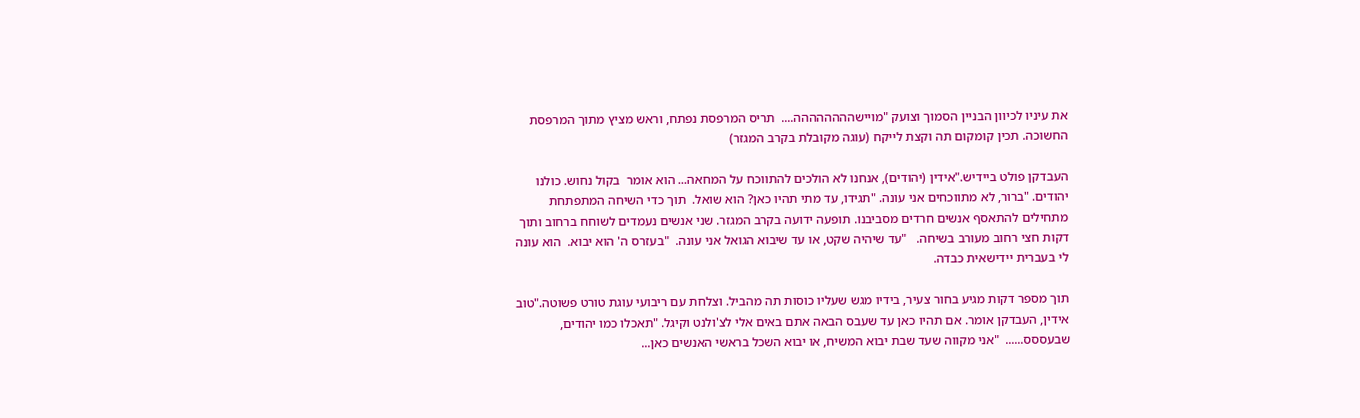את עיניו לכיוון הבניין הסמוך וצועק "מויישהההההההה....  תריס המרפסת נפתח, וראש מציץ מתוך המרפסת החשוכה. תכין קומקום תה וקצת לייקח (עוגה מקובלת בקרב המגזר)

העבדקן פולט ביידיש."אידין (יהודים), אנחנו לא הולכים להתווכח על המחאה... הוא אומר  בקול נחוש. כולנו יהודים. "ברור, לא מתווכחים אני עונה. "תגידו, עד מתי תהיו כאן? הוא שואל.  תוך כדי השיחה המתפתחת מתחילים להתאסף אנשים חרדים מסביבנו. תופעה ידועה בקרב המגזר. שני אנשים נעמדים לשוחח ברחוב ותוך דקות חצי רחוב מעורב בשיחה.   "עד שיהיה שקט, או עד שיבוא הגואל אני עונה.  "בעזרס ה' הוא יבוא.  הוא עונה לי בעברית יידישאית כבדה.

תוך מספר דקות מגיע בחור צעיר, בידיו מגש שעליו כוסות תה מהביל. וצלחת עם ריבועי עוגת טורט פשוטה."טוב אידין, העבדקן אומר. אם תהיו כאן עד שעבס הבאה אתם באים אלי לצ'ולנט וקיגל. "תאכלו כמו יהודים, שבעססס......  "אני מקווה שעד שבת יבוא המשיח, או יבוא השכל בראשי האנשים כאן...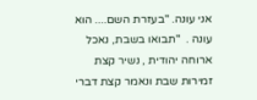אני עונה. "בעזרת השם.... הוא עונה .  "תבואו בשבת, נאכל ארוחה יהודית , נשיר קצת זמירות שבת ונאמר קצת דברי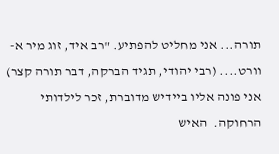תורה... אני מחליט להפתיע. "רב איד, זוג מיר א-וורט.... (רבי יהודי, תגיד הברקה, דבר תורה קצר)  אני פונה אליו ביידיש מדוברת, זכר לילדותי הרחוקה.  האיש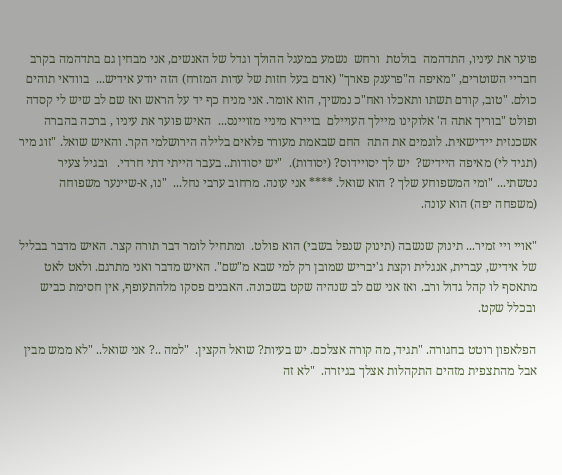פוער את עיניו, התדהמה  בולטת  ורחש  נשמע במעגל ההולך וגדל של האנשים, אני מבחין גם בתדהמה בקרב חבריי השוטרים, "מאיפה ה"פרענק פארך" (אדם בעל חזות של עדות המזרח) הזה יודע אידיש...  בוודאי תוהים כולם. "טוב, קודם תשתו ותאכלו ואח"כ נמשיך, הוא אומר. אני מניח כף יד על הראש ואז שם לב שיש לי קסדה ופולט "בוריך אתה ה' אלוקינו מיילך העויילם  בויירא מיניי מזויינס...  האיש פוער את עיניו , ברכה בהברה אשכנזית יידישאית. לוגמים את התה  החם שבאמת מעורר פלאים בלילה הירושלמי הקר. והאיש שואל. "זוג מיר (תגיד לי) מאיפה היידיש?  יש לך יסויידוס? (יסודות).  "יש יסודות.. בעבר הייתי דתי חרדי.   ובגיל צעיר נטשתי... "ומי המשפוחע שלך ? הוא שואל. **** אני עונה. מרחוב ערבי נחל...  "נו, א-שיינער משפוחה (משפחה יפה) הוא עונה.

"אויי ויי זמיר... תינוק שנשבה (תינוק שנפל בשבי) הוא פולט.  ומתחיל לומר דבר תורה קצר. האיש מדבר בבליל של אידיש, עברית, אנגלית וקצת ג'יבריש שמובן רק למי שבא מ"שם". האיש מדבר ואני מתרגם. ולאט לאט מתאסף לו קהל גדול ורב. ואז אני שם לב שנהיה שקט בשכונה. האבנים פסקו מלהתעופף, אין חסימת כביש ובכלל שקט.

הפלאפון רוטט בחגורה. "תגיד, מה קורה אצלכם. יש בעיות? שואל הקצין.  "למה ..? אני שואל.. "לא ממש מבין אבל מהתצפית מזהים התקהלות אצלך בגיזרה.  "לא זה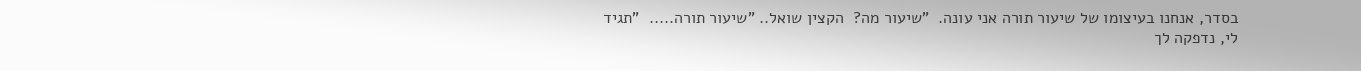בסדר, אנחנו בעיצומו של שיעור תורה אני עונה.  "שיעור מה?  הקצין שואל.. "שיעור תורה.....  "תגיד לי, נדפקה לך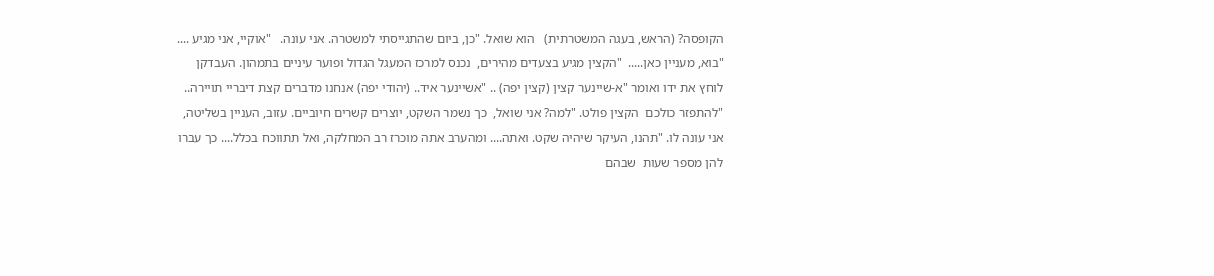הקופסה? (הראש, בעגה המשטרתית)   הוא שואל. "כן, ביום שהתגייסתי למשטרה. אני עונה.   "אוקיי, אני מגיע ....  "בוא, מעניין כאן.....  "הקצין מגיע בצעדים מהירים,  נכנס למרכז המעגל הגדול ופוער עיניים בתמהון. העבדקן לוחץ את ידו ואומר "א-שיינער קצין (קצין יפה) .. "אשיינער איד.. (יהודי יפה) אנחנו מדברים קצת דיבריי תויירה..  "להתפזר כולכם  הקצין פולט. "למה? אני שואל,  כך נשמר השקט, יוצרים קשרים חיוביים. עזוב, העניין בשליטה, אני עונה לו. "תהנו, העיקר שיהיה שקט. ואתה.... ומהערב אתה מוכרז רב המחלקה, ואל תתווכח בכלל.... כך עברו להן מספר שעות  שבהם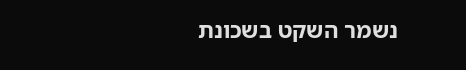נשמר השקט בשכונת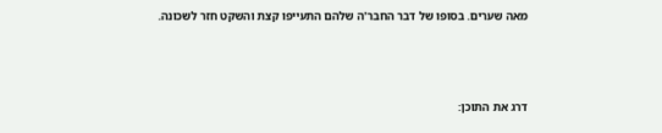מאה שערים. בסופו של דבר החבר'ה שלהם התעייפו קצת והשקט חזר לשכונה.



דרג את התוכן: